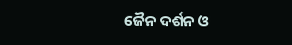ଜୈନ ଦର୍ଶନ ଓ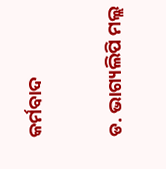କର୍ମବାଦ

ଡ. ଭାଗ୍ୟଲିପି ମଲ୍ଲ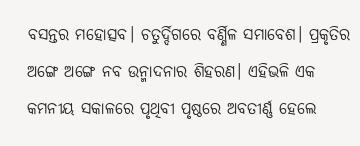ବସନ୍ତର ମହୋତ୍ସବ। ଚତୁର୍ଦ୍ଦିଗରେ ବର୍ଣ୍ଣିଳ ସମାବେଶ। ପ୍ରକୃତିର ଅଙ୍ଗେ ଅଙ୍ଗେ ନବ ଉନ୍ମାଦନାର ଶିହରଣ। ଏହିଭଳି ଏକ କମନୀୟ ସକାଳରେ ପୃଥିବୀ ପୃଷ୍ଠରେ ଅବତୀର୍ଣ୍ଣ ହେଲେ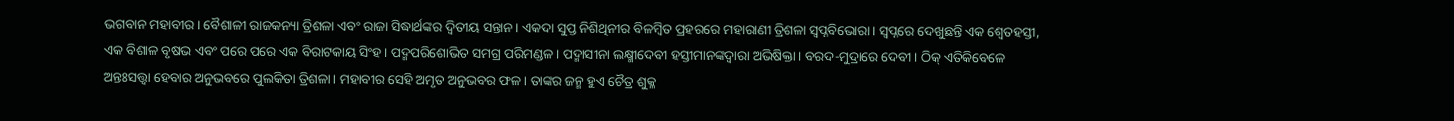ଭଗବାନ ମହାବୀର। ବୈଶାଳୀ ରାଜକନ୍ୟା ତ୍ରିଶଳା ଏବଂ ରାଜା ସିଦ୍ଧାର୍ଥଙ୍କର ଦ୍ୱିତୀୟ ସନ୍ତାନ। ଏକଦା ସୁପ୍ତ ନିଶିଥିନୀର ବିଳମ୍ବିତ ପ୍ରହରରେ ମହାରାଣୀ ତ୍ରିଶଳା ସ୍ବପ୍ନବିଭୋରା। ସ୍ବପ୍ନରେ ଦେଖୁଛନ୍ତି ଏକ ଶ୍ୱେତହସ୍ତୀ, ଏକ ବିଶାଳ ବୃଷଭ ଏବଂ ପରେ ପରେ ଏକ ବିରାଟକାୟ ସିଂହ। ପଦ୍ମପରିଶୋଭିତ ସମଗ୍ର ପରିମଣ୍ଡଳ। ପଦ୍ମାସୀନା ଲକ୍ଷ୍ମୀଦେବୀ ହସ୍ତୀମାନଙ୍କଦ୍ୱାରା ଅଭିଷିକ୍ତା। ବରଦ-ମୁଦ୍ରାରେ ଦେବୀ। ଠିକ୍‌ ଏତିକିବେଳେ ଅନ୍ତଃସତ୍ତ୍ୱା ହେବାର ଅନୁଭବରେ ପୁଲକିତା ତ୍ରିଶଳା। ମହାବୀର ସେହି ଅମୃତ ଅନୁଭବର ଫଳ। ତାଙ୍କର ଜନ୍ମ ହୁଏ ଚୈତ୍ର ଶୁକ୍ଳ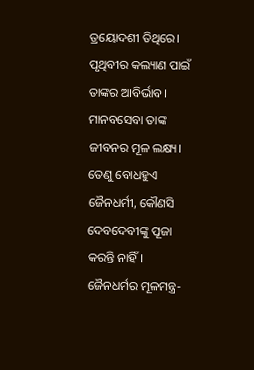ତ୍ରୟୋଦଶୀ ତିଥିରେ। ପୃଥିବୀର କଲ୍ୟାଣ ପାଇଁ ତାଙ୍କର ଆବିର୍ଭାବ। ମାନବସେବା ତାଙ୍କ ଜୀବନର ମୂଳ ଲକ୍ଷ୍ୟ। ତେଣୁ ବୋଧହୁଏ ଜୈନଧର୍ମୀ, କୌଣସି ଦେବଦେବୀଙ୍କୁ ପୂଜା କରନ୍ତି ନାହିଁ। ଜୈନଧର୍ମର ମୂଳମନ୍ତ୍ର-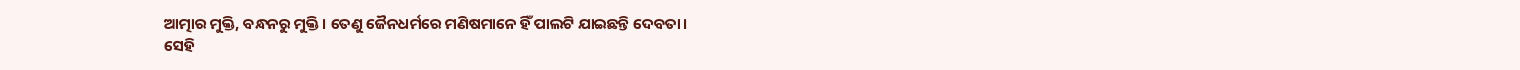ଆତ୍ମାର ମୁକ୍ତି, ବନ୍ଧନରୁ ମୁକ୍ତି। ତେଣୁ ଜୈନଧର୍ମରେ ମଣିଷମାନେ ହିଁ ପାଲଟି ଯାଇଛନ୍ତି ଦେବତା।
ସେହି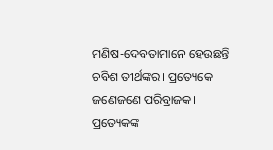ମଣିଷ-ଦେବତାମାନେ ହେଉଛନ୍ତି ଚବିଶ ତୀର୍ଥଙ୍କର। ପ୍ରତ୍ୟେକେ ଜଣେଜଣେ ପରିବ୍ରାଜକ। ପ୍ରତ୍ୟେକଙ୍କ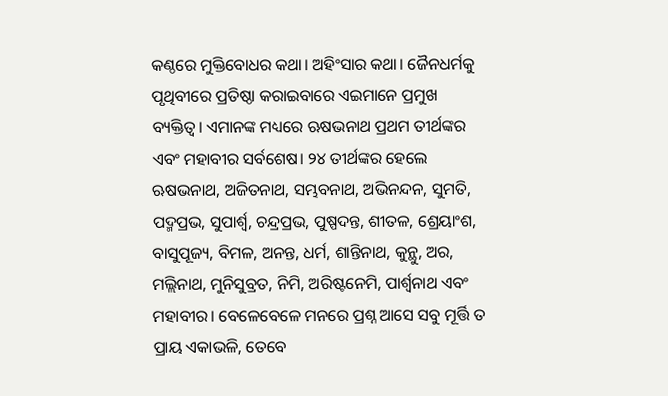କଣ୍ଠରେ ମୁକ୍ତିବୋଧର କଥା। ଅହିଂସାର କଥା। ଜୈନଧର୍ମକୁ ପୃଥିବୀରେ ପ୍ରତିଷ୍ଠା କରାଇବାରେ ଏଇମାନେ ପ୍ରମୁଖ ବ୍ୟକ୍ତିତ୍ୱ। ଏମାନଙ୍କ ମଧ୍ୟରେ ଋଷଭନାଥ ପ୍ରଥମ ତୀର୍ଥଙ୍କର ଏବଂ ମହାବୀର ସର୍ବଶେଷ। ୨୪ ତୀର୍ଥଙ୍କର ହେଲେ ଋଷଭନାଥ, ଅଜିତନାଥ, ସମ୍ଭବନାଥ, ଅଭିନନ୍ଦନ, ସୁମତି, ପଦ୍ମପ୍ରଭ, ସୁପାର୍ଶ୍ୱ, ଚନ୍ଦ୍ରପ୍ରଭ, ପୁଷ୍ପଦନ୍ତ, ଶୀତଳ, ଶ୍ରେୟାଂଶ, ବାସୁପୂଜ୍ୟ, ବିମଳ, ଅନନ୍ତ, ଧର୍ମ, ଶାନ୍ତିନାଥ, କୁନ୍ଥୁ, ଅର, ମଲ୍ଲିନାଥ, ମୁନିସୁବ୍ରତ, ନିମି, ଅରିଷ୍ଟନେମି, ପାର୍ଶ୍ୱନାଥ ଏବଂ ମହାବୀର। ବେଳେବେଳେ ମନରେ ପ୍ରଶ୍ନ ଆସେ ସବୁ ମୂର୍ତ୍ତି ତ ପ୍ରାୟ ଏକାଭଳି, ତେବେ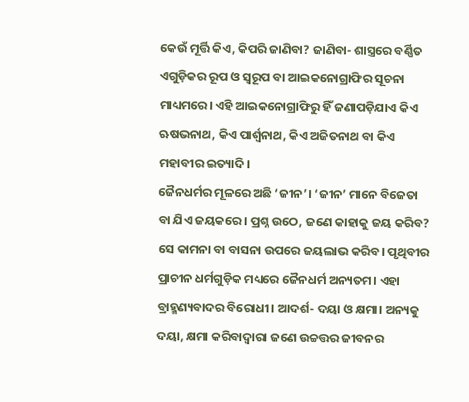କେଉଁ ମୂର୍ତ୍ତି କିଏ, କିପରି ଜାଣିବା? ଜାଣିବା- ଶାସ୍ତ୍ରରେ ବର୍ଣ୍ଣିତ ଏଗୁଡ଼ିକର ରୂପ ଓ ସ୍ବରୂପ ବା ଆଇକନୋଗ୍ରାଫିର ସୂଚନା ମାଧ୍ୟମରେ। ଏହି ଆଇକନୋଗ୍ରାଫିରୁ ହିଁ ଜଣାପଡ଼ିଯାଏ କିଏ ଋଷଭନାଥ, କିଏ ପାର୍ଶ୍ୱନାଥ, କିଏ ଅଜିତନାଥ ବା କିଏ ମହାବୀର ଇତ୍ୟାଦି।
ଜୈନଧର୍ମର ମୂଳରେ ଅଛି ‘ଜୀନ’। ‘ଜୀନ’ ମାନେ ବିଜେତା ବା ଯିଏ ଜୟକରେ। ପ୍ରଶ୍ନ ଉଠେ, ଜଣେ କାହାକୁ ଜୟ କରିବ? ସେ କାମନା ବା ବାସନା ଉପରେ ଜୟଲାଭ କରିବ। ପୃଥିବୀର ପ୍ରାଚୀନ ଧର୍ମଗୁଡ଼ିକ ମଧ୍ୟରେ ଜୈନଧର୍ମ ଅନ୍ୟତମ। ଏହା ବ୍ରାହ୍ମଣ୍ୟବାଦର ବିରୋଧୀ। ଆଦର୍ଶ- ଦୟା ଓ କ୍ଷମା। ଅନ୍ୟକୁ ଦୟା, କ୍ଷମା କରିବାଦ୍ୱାରା ଜଣେ ଉଚ୍ଚତ୍ତର ଜୀବନର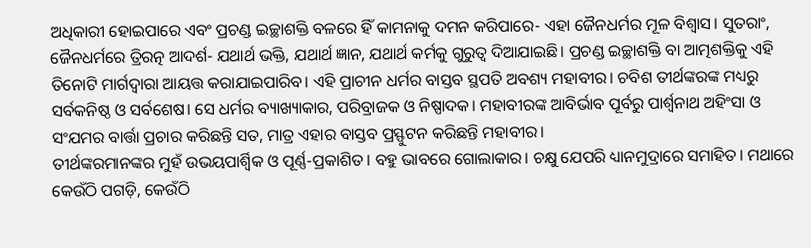ଅଧିକାରୀ ହୋଇପାରେ ଏବଂ ପ୍ରଚଣ୍ଡ ଇଚ୍ଛାଶକ୍ତି ବଳରେ ହିଁ କାମନାକୁ ଦମନ କରିପାରେ- ଏହା ଜୈନଧର୍ମର ମୂଳ ବିଶ୍ୱାସ। ସୁତରାଂ, ଜୈନଧର୍ମରେ ତ୍ରିରତ୍ନ ଆଦର୍ଶ- ଯଥାର୍ଥ ଭକ୍ତି, ଯଥାର୍ଥ ଜ୍ଞାନ, ଯଥାର୍ଥ କର୍ମକୁ ଗୁରୁତ୍ୱ ଦିଆଯାଇଛି। ପ୍ରଚଣ୍ଡ ଇଚ୍ଛାଶକ୍ତି ବା ଆତ୍ମଶକ୍ତିକୁ ଏହି ତିନୋଟି ମାର୍ଗଦ୍ୱାରା ଆୟତ୍ତ କରାଯାଇପାରିବ। ଏହି ପ୍ରାଚୀନ ଧର୍ମର ବାସ୍ତବ ସ୍ଥପତି ଅବଶ୍ୟ ମହାବୀର। ଚବିଶ ତୀର୍ଥଙ୍କରଙ୍କ ମଧ୍ୟରୁ ସର୍ବକନିଷ୍ଠ ଓ ସର୍ବଶେଷ। ସେ ଧର୍ମର ବ୍ୟାଖ୍ୟାକାର, ପରିବ୍ରାଜକ ଓ ନିଷ୍ପାଦକ। ମହାବୀରଙ୍କ ଆବିର୍ଭାବ ପୂର୍ବରୁ ପାର୍ଶ୍ୱନାଥ ଅହିଂସା ଓ ସଂଯମର ବାର୍ତ୍ତା ପ୍ରଚାର କରିଛନ୍ତି ସତ, ମାତ୍ର ଏହାର ବାସ୍ତବ ପ୍ରସ୍ଫୁଟନ କରିଛନ୍ତି ମହାବୀର।
ତୀର୍ଥଙ୍କରମାନଙ୍କର ମୁହଁ ଉଭୟପାର୍ଶ୍ୱିକ ଓ ପୂର୍ଣ୍ଣ-ପ୍ରକାଶିତ। ବହୁ ଭାବରେ ଗୋଲାକାର। ଚକ୍ଷୁ ଯେପରି ଧ୍ୟାନମୁଦ୍ରାରେ ସମାହିତ। ମଥାରେ କେଉଁଠି ପଗଡ଼ି, କେଉଁଠି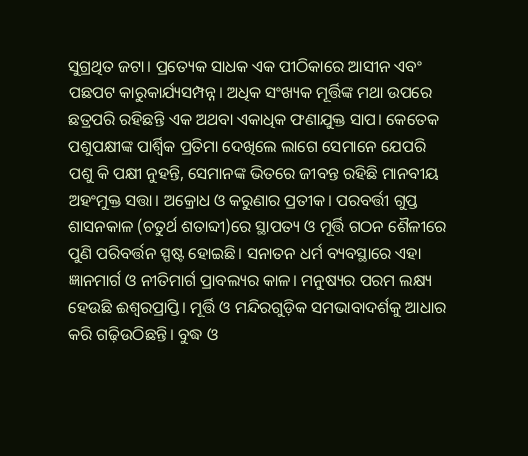ସୁଗ୍ରଥିତ ଜଟା। ପ୍ରତ୍ୟେକ ସାଧକ ଏକ ପୀଠିକାରେ ଆସୀନ ଏବଂ ପଛପଟ କାରୁକାର୍ଯ୍ୟସମ୍ପନ୍ନ। ଅଧିକ ସଂଖ୍ୟକ ମୂର୍ତ୍ତିଙ୍କ ମଥା ଉପରେ ଛତ୍ରପରି ରହିଛନ୍ତି ଏକ ଅଥବା ଏକାଧିକ ଫଣାଯୁକ୍ତ ସାପ। କେତେକ ପଶୁପକ୍ଷୀଙ୍କ ପାର୍ଶ୍ୱିକ ପ୍ରତିମା ଦେଖିଲେ ଲାଗେ ସେମାନେ ଯେପରି ପଶୁ କି ପକ୍ଷୀ ନୁହନ୍ତି, ସେମାନଙ୍କ ଭିତରେ ଜୀବନ୍ତ ରହିଛି ମାନବୀୟ ଅହଂମୁକ୍ତ ସତ୍ତା। ଅକ୍ରୋଧ ଓ କରୁଣାର ପ୍ରତୀକ। ପରବର୍ତ୍ତୀ ଗୁପ୍ତ ଶାସନକାଳ (ଚତୁର୍ଥ ଶତାବ୍ଦୀ)ରେ ସ୍ଥାପତ୍ୟ ଓ ମୂର୍ତ୍ତି ଗଠନ ଶୈଳୀରେ ପୁଣି ପରିବର୍ତ୍ତନ ସ୍ପଷ୍ଟ ହୋଇଛି। ସନାତନ ଧର୍ମ ବ୍ୟବସ୍ଥାରେ ଏହା ଜ୍ଞାନମାର୍ଗ ଓ ନୀତିମାର୍ଗ ପ୍ରାବଲ୍ୟର କାଳ। ମନୁଷ୍ୟର ପରମ ଲକ୍ଷ୍ୟ ହେଉଛି ଈଶ୍ୱରପ୍ରାପ୍ତି। ମୂର୍ତ୍ତି ଓ ମନ୍ଦିରଗୁଡ଼ିକ ସମଭାବାଦର୍ଶକୁ ଆଧାର କରି ଗଢ଼ିଉଠିଛନ୍ତି। ବୁଦ୍ଧ ଓ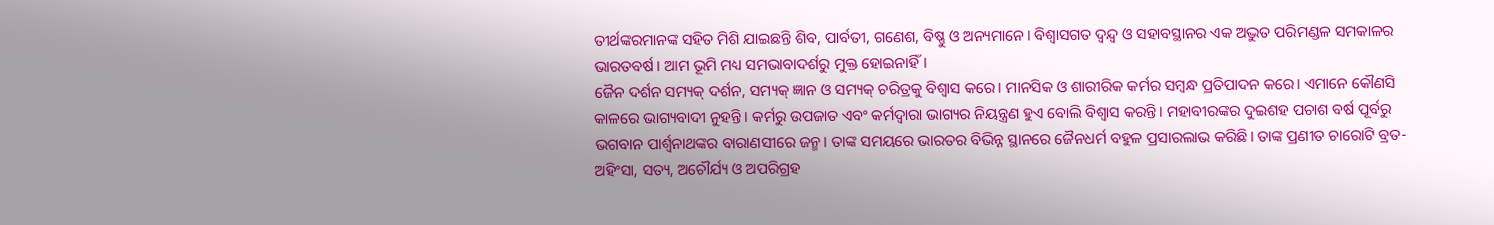ତୀର୍ଥଙ୍କରମାନଙ୍କ ସହିତ ମିଶି ଯାଇଛନ୍ତି ଶିବ, ପାର୍ବତୀ, ଗଣେଶ, ବିଷ୍ଣୁ ଓ ଅନ୍ୟମାନେ। ବିଶ୍ୱାସଗତ ଦ୍ୱନ୍ଦ୍ୱ ଓ ସହାବସ୍ଥାନର ଏକ ଅଦ୍ଭୁତ ପରିମଣ୍ଡଳ ସମକାଳର ଭାରତବର୍ଷ। ଆମ ଭୂମି ମଧ୍ୟ ସମଭାବାଦର୍ଶରୁ ମୁକ୍ତ ହୋଇନାହିଁ।
ଜୈନ ଦର୍ଶନ ସମ୍ୟକ୍‌ ଦର୍ଶନ, ସମ୍ୟକ୍‌ ଜ୍ଞାନ ଓ ସମ୍ୟକ୍‌ ଚରିତ୍ରକୁ ବିଶ୍ୱାସ କରେ। ମାନସିକ ଓ ଶାରୀରିକ କର୍ମର ସମ୍ବନ୍ଧ ପ୍ରତିପାଦନ କରେ। ଏମାନେ କୌଣସି କାଳରେ ଭାଗ୍ୟବାଦୀ ନୁହନ୍ତି। କର୍ମରୁ ଉପଜାତ ଏବଂ କର୍ମଦ୍ୱାରା ଭାଗ୍ୟର ନିୟନ୍ତ୍ରଣ ହୁଏ ବୋଲି ବିଶ୍ୱାସ କରନ୍ତି। ମହାବୀରଙ୍କର ଦୁଇଶହ ପଚାଶ ବର୍ଷ ପୂର୍ବରୁ ଭଗବାନ ପାର୍ଶ୍ୱନାଥଙ୍କର ବାରାଣସୀରେ ଜନ୍ମ। ତାଙ୍କ ସମୟରେ ଭାରତର ବିଭିନ୍ନ ସ୍ଥାନରେ ଜୈନଧର୍ମ ବହୁଳ ପ୍ରସାରଲାଭ କରିଛି। ତାଙ୍କ ପ୍ରଣୀତ ଚାରୋଟି ବ୍ରତ- ଅହିଂସା, ସତ୍ୟ, ଅଚୌର୍ଯ୍ୟ ଓ ଅପରିଗ୍ରହ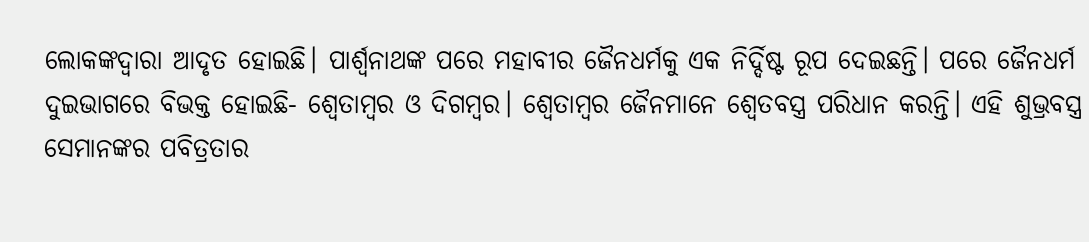ଲୋକଙ୍କଦ୍ୱାରା ଆଦୃତ ହୋଇଛି। ପାର୍ଶ୍ୱନାଥଙ୍କ ପରେ ମହାବୀର ଜୈନଧର୍ମକୁ ଏକ ନିର୍ଦ୍ଦିଷ୍ଟ ରୂପ ଦେଇଛନ୍ତି। ପରେ ଜୈନଧର୍ମ ଦୁଇଭାଗରେ ବିଭକ୍ତ ହୋଇଛି- ଶ୍ୱେତାମ୍ବର ଓ ଦିଗମ୍ବର। ଶ୍ୱେତାମ୍ବର ଜୈନମାନେ ଶ୍ୱେତବସ୍ତ୍ର ପରିଧାନ କରନ୍ତି। ଏହି ଶୁଭ୍ରବସ୍ତ୍ର ସେମାନଙ୍କର ପବିତ୍ରତାର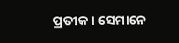ପ୍ରତୀକ। ସେମାନେ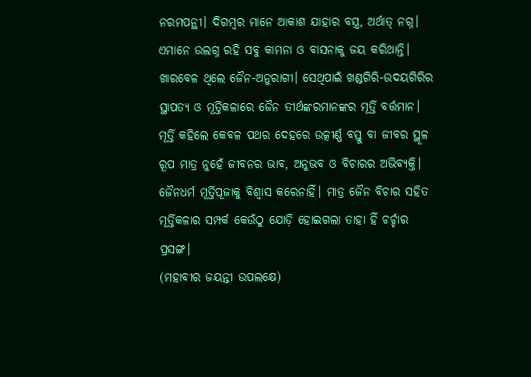ନରମପନ୍ଥୀ। ଦିଗମ୍ବର ମାନେ ଆକାଶ ଯାହାର ବସ୍ତ୍ର, ଅର୍ଥାତ୍‌ ନଗ୍ନ। ଏମାନେ ଉଲଗ୍ନ ରହି ସବୁ କାମନା ଓ ବାସନାକୁ ଜୟ କରିଥାନ୍ତି।
ଖାରବେଳ ଥିଲେ ଜୈନ-ଅନୁରାଗୀ। ସେଥିପାଇଁ ଖଣ୍ଡଗିରି-ଉଦୟଗିରିର ସ୍ଥାପତ୍ୟ ଓ ମୂର୍ତ୍ତିକଳାରେ ଜୈନ ତୀର୍ଥଙ୍କରମାନଙ୍କର ମୂର୍ତ୍ତି ବର୍ତ୍ତମାନ। ମୂର୍ତ୍ତି କହିଲେ କେବଳ ପଥର ଦେହରେ ଉତ୍କୀର୍ଣ୍ଣ ବସ୍ତୁ ବା ଜୀବର ସ୍ଥୂଳ ରୂପ ମାତ୍ର ନୁହେଁ ଜୀବନର ଭାବ, ଅନୁଭବ ଓ ବିଚାରର ଅଭିବ୍ୟକ୍ତି। ଜୈନଧର୍ମ ମୂର୍ତ୍ତିପୂଜାକୁ ବିଶ୍ୱାସ କରେନାହିଁ। ମାତ୍ର ଜୈନ ବିଚାର ସହିତ ମୂର୍ତ୍ତିକଳାର ସମ୍ପର୍କ କେଉଁଠୁ ଯୋଡ଼ି ହୋଇଗଲା ତାହା ହିଁ ଚର୍ଚ୍ଚାର ପ୍ରସଙ୍ଗ।
(ମହାବୀର ଜୟନ୍ତୀ ଉପଲକ୍ଷେ)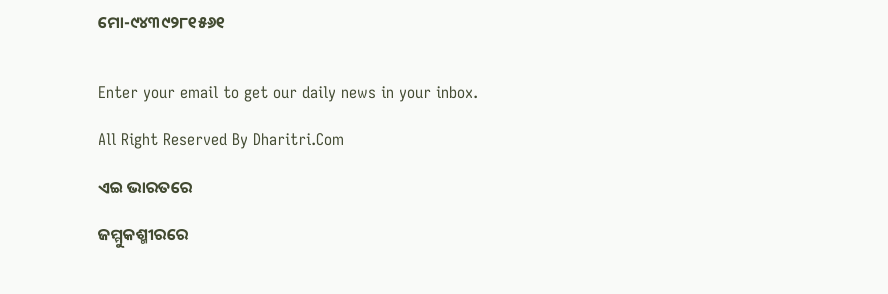ମୋ-୯୪୩୯୨୮୧୫୬୧


Enter your email to get our daily news in your inbox.

All Right Reserved By Dharitri.Com

ଏଇ ଭାରତରେ

ଜମ୍ମୁକଶ୍ମୀରରେ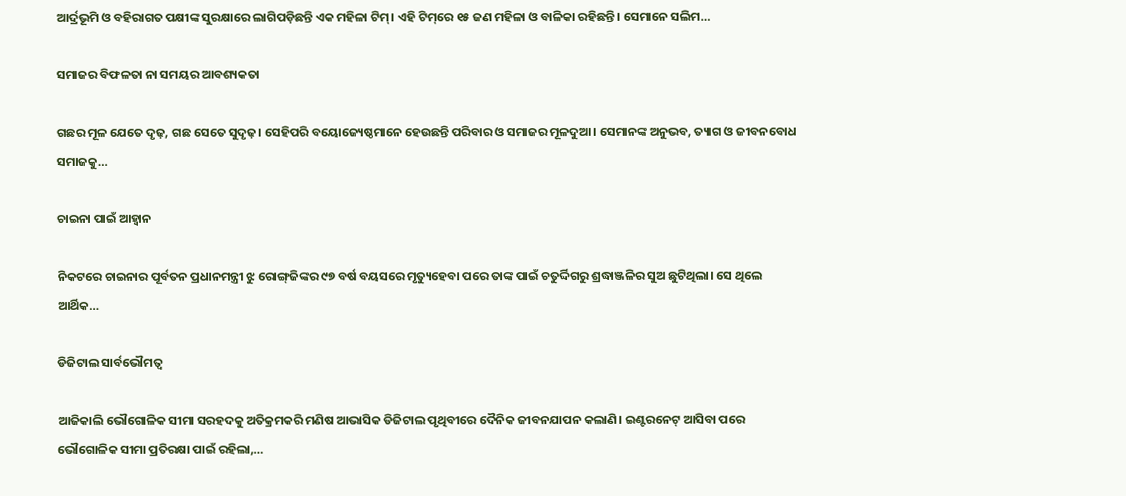ଆର୍ଦ୍ରଭୂମି ଓ ବହିରାଗତ ପକ୍ଷୀଙ୍କ ସୁରକ୍ଷାରେ ଲାଗିପଡ଼ିଛନ୍ତି ଏକ ମହିଳା ଟିମ୍‌। ଏହି ଟିମ୍‌ରେ ୧୫ ଜଣ ମହିଳା ଓ ବାଳିକା ରହିଛନ୍ତି। ସେମାନେ ସଲିମ…

ସମାଜର ବିଫଳତା ନା ସମୟର ଆବଶ୍ୟକତା

ଗଛର ମୂଳ ଯେତେ ଦୃଢ଼, ଗଛ ସେତେ ସୁଦୃଢ଼। ସେହିପରି ବୟୋଜ୍ୟେଷ୍ଠମାନେ ହେଉଛନ୍ତି ପରିବାର ଓ ସମାଜର ମୂଳଦୁଆ। ସେମାନଙ୍କ ଅନୁଭବ, ତ୍ୟାଗ ଓ ଜୀବନବୋଧ ସମାଜକୁ…

ଚାଇନା ପାଇଁ ଆହ୍ବାନ

ନିକଟରେ ଚାଇନାର ପୂର୍ବତନ ପ୍ରଧାନମନ୍ତ୍ରୀ ଝୁ ରୋଙ୍ଗ୍‌ଜିଙ୍କର ୯୭ ବର୍ଷ ବୟସରେ ମୃତ୍ୟୁହେବା ପରେ ତାଙ୍କ ପାଇଁ ଚତୁର୍ଦ୍ଦିଗରୁ ଶ୍ରଦ୍ଧାଞ୍ଜଳିର ସୁଅ ଛୁଟିଥିଲା। ସେ ଥିଲେ ଆର୍ଥିକ…

ଡିଜିଟାଲ ସାର୍ବଭୌମତ୍ୱ

ଆଜିକାଲି ଭୌଗୋଳିକ ସୀମା ସରହଦକୁ ଅତିକ୍ରମକରି ମଣିଷ ଆଭାସିକ ଡିଜିଟାଲ ପୃଥିବୀରେ ଦୈନିକ ଜୀବନଯାପନ କଲାଣି। ଇଣ୍ଟରନେଟ୍‌ ଆସିବା ପରେ ଭୌଗୋଳିକ ସୀମା ପ୍ରତିରକ୍ଷା ପାଇଁ ରହିଲା,…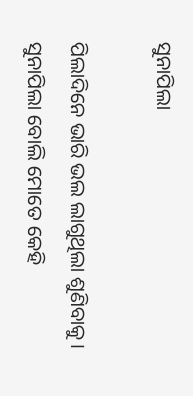ସୁନାପିଲା

ପିଲାଦିନେ ଭାରି ଭଲ ଲାଗୁଥିଲା ଶୁଣିବାକୁ। ସୁନାପିଲା ବୋଲି ମୋତେ କେହି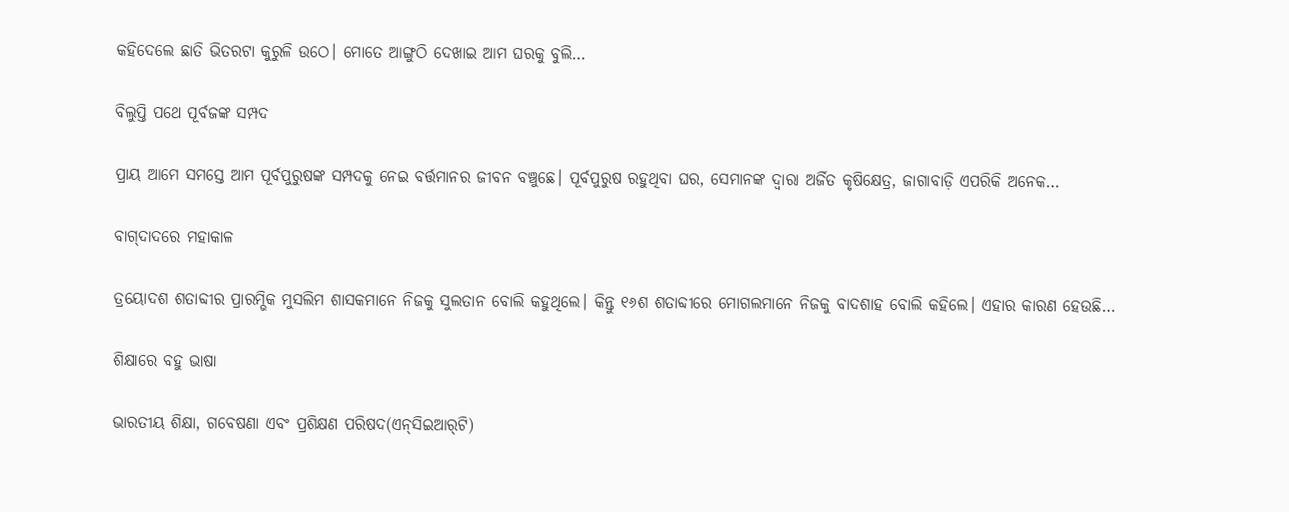କହିଦେଲେ ଛାତି ଭିତରଟା କୁରୁଳି ଉଠେ। ମୋତେ ଆଙ୍ଗୁଠି ଦେଖାଇ ଆମ ଘରକୁ ବୁଲି…

ବିଲୁପ୍ତି ପଥେ ପୂର୍ବଜଙ୍କ ସମ୍ପଦ

ପ୍ରାୟ ଆମେ ସମସ୍ତେ ଆମ ପୂର୍ବପୁରୁଷଙ୍କ ସମ୍ପଦକୁ ନେଇ ବର୍ତ୍ତମାନର ଜୀବନ ବଞ୍ଚୁଛେ। ପୂର୍ବପୁରୁଷ ରହୁଥିବା ଘର, ସେମାନଙ୍କ ଦ୍ୱାରା ଅର୍ଜିତ କୃଷିକ୍ଷେତ୍ର, ଜାଗାବାଡ଼ି ଏପରିକି ଅନେକ…

ବାଗ୍‌ଦାଦରେ ମହାକାଳ

ତ୍ରୟୋଦଶ ଶତାବ୍ଦୀର ପ୍ରାରମ୍ଭିକ ମୁସଲିମ ଶାସକମାନେ ନିଜକୁ ସୁଲତାନ ବୋଲି କହୁଥିଲେ। କିନ୍ତୁ ୧୬ଶ ଶତାବ୍ଦୀରେ ମୋଗଲମାନେ ନିଜକୁ ବାଦଶାହ ବୋଲି କହିଲେ। ଏହାର କାରଣ ହେଉଛି…

ଶିକ୍ଷାରେ ବହୁ ଭାଷା

ଭାରତୀୟ ଶିକ୍ଷା, ଗବେଷଣା ଏବଂ ପ୍ରଶିକ୍ଷଣ ପରିଷଦ(ଏନ୍‌ସିଇଆର୍‌ଟି)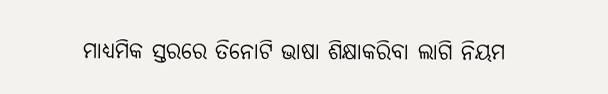ମାଧ୍ୟମିକ ସ୍ତରରେ ତିନୋଟି ଭାଷା ଶିକ୍ଷାକରିବା ଲାଗି ନିୟମ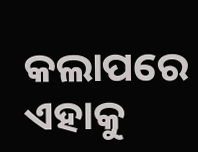କଲାପରେ ଏହାକୁ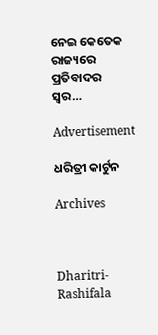ନେଇ କେତେକ ରାଜ୍ୟରେ ପ୍ରତିବାଦର ସ୍ବର…

Advertisement

ଧରିତ୍ରୀ କାର୍ଟୁନ

Archives



Dharitri-Rashifala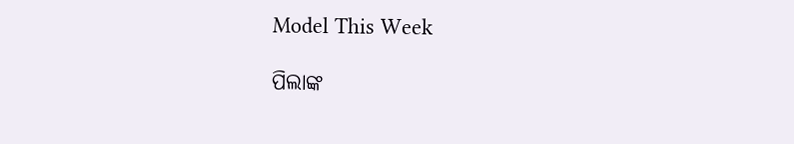Model This Week

ପିଲାଙ୍କ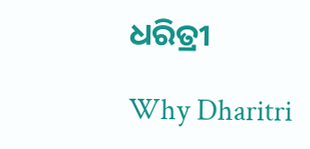ଧରିତ୍ରୀ

Why Dharitri